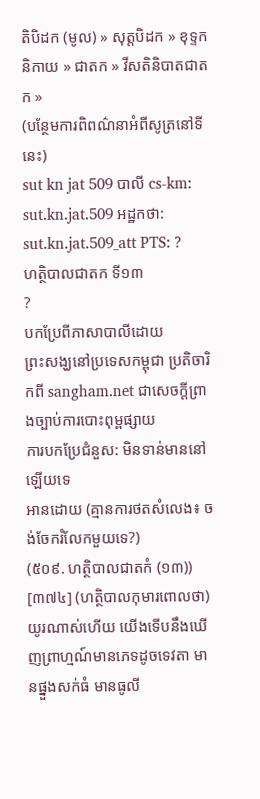តិបិដក (មូល) » សុត្តបិដក » ខុទ្ទកនិកាយ » ជាតក » វីសតិនិបាតជាតក »
(បន្ថែមការពិពណ៌នាអំពីសូត្រនៅទីនេះ)
sut kn jat 509 បាលី cs-km: sut.kn.jat.509 អដ្ឋកថា: sut.kn.jat.509_att PTS: ?
ហត្ថិបាលជាតក ទី១៣
?
បកប្រែពីភាសាបាលីដោយ
ព្រះសង្ឃនៅប្រទេសកម្ពុជា ប្រតិចារិកពី sangham.net ជាសេចក្តីព្រាងច្បាប់ការបោះពុម្ពផ្សាយ
ការបកប្រែជំនួស: មិនទាន់មាននៅឡើយទេ
អានដោយ (គ្មានការថតសំលេង៖ ចង់ចែករំលែកមួយទេ?)
(៥០៩. ហត្ថិបាលជាតកំ (១៣))
[៣៧៤] (ហត្ថិបាលកុមារពោលថា) យូរណាស់ហើយ យើងទើបនឹងឃើញព្រាហ្មណ៍មានភេទដូចទេវតា មានផ្នួងសក់ធំ មានធូលី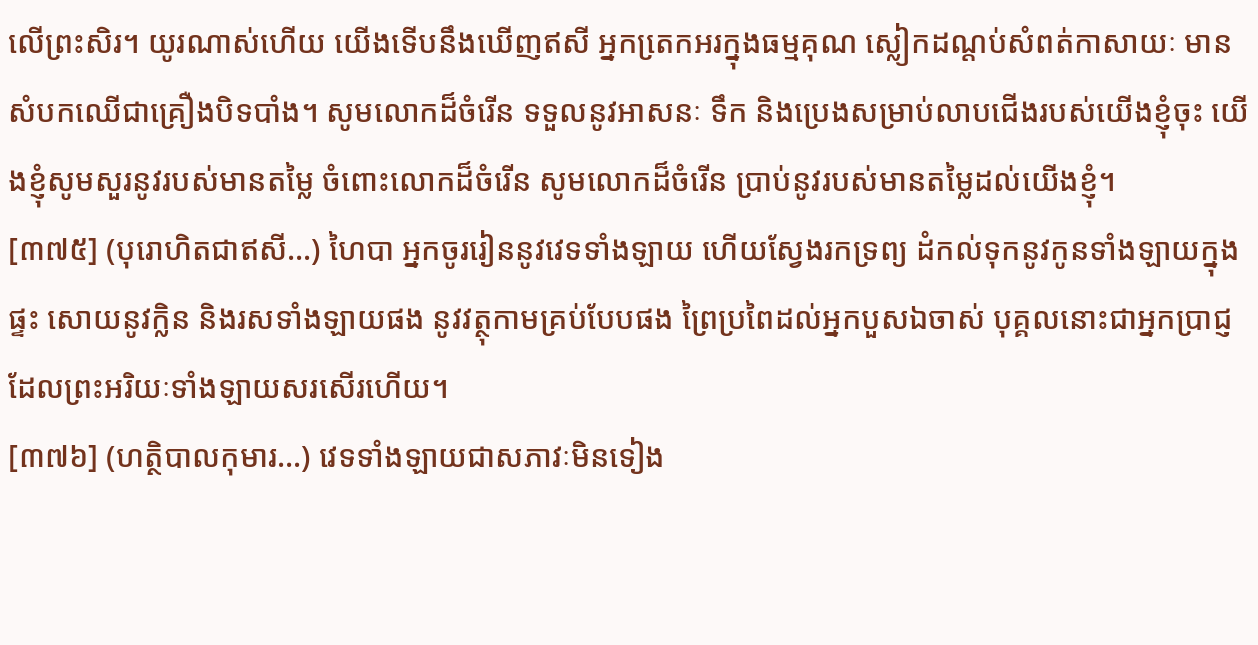លើព្រះសិរ។ យូរណាស់ហើយ យើងទើបនឹងឃើញឥសី អ្នកតេ្រកអរក្នុងធម្មគុណ ស្លៀកដណ្តប់សំពត់កាសាយៈ មានសំបកឈើជាគ្រឿងបិទបាំង។ សូមលោកដ៏ចំរើន ទទួលនូវអាសនៈ ទឹក និងប្រេងសម្រាប់លាបជើងរបស់យើងខ្ញុំចុះ យើងខ្ញុំសូមសួរនូវរបស់មានតម្លៃ ចំពោះលោកដ៏ចំរើន សូមលោកដ៏ចំរើន ប្រាប់នូវរបស់មានតម្លៃដល់យើងខ្ញុំ។
[៣៧៥] (បុរោហិតជាឥសី…) ហៃបា អ្នកចូររៀននូវវេទទាំងឡាយ ហើយស្វែងរកទ្រព្យ ដំកល់ទុកនូវកូនទាំងឡាយក្នុងផ្ទះ សោយនូវក្លិន និងរសទាំងឡាយផង នូវវត្ថុកាមគ្រប់បែបផង ព្រៃប្រពៃដល់អ្នកបួសឯចាស់ បុគ្គលនោះជាអ្នកប្រាជ្ញដែលព្រះអរិយៈទាំងឡាយសរសើរហើយ។
[៣៧៦] (ហត្ថិបាលកុមារ…) វេទទាំងឡាយជាសភាវៈមិនទៀង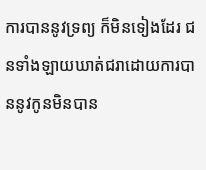ការបាននូវទ្រព្យ ក៏មិនទៀងដែរ ជនទាំងឡាយឃាត់ជរាដោយការបាននូវកូនមិនបាន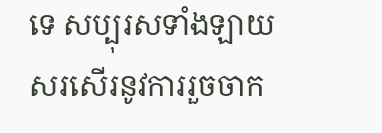ទេ សប្បុរសទាំងឡាយសរសើរនូវការរួចចាក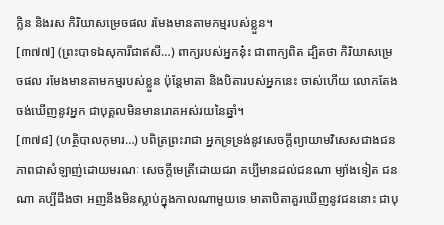ក្លិន និងរស កិរិយាសម្រេចផល រមែងមានតាមកម្មរបស់ខ្លួន។
[៣៧៧] (ព្រះបាទឯសុការីជាឥសី…) ពាក្យរបស់អ្នកនុ៎ះ ជាពាក្យពិត ដ្បិតថា កិរិយាសម្រេចផល រមែងមានតាមកម្មរបស់ខ្លួន ប៉ុន្តែមាតា និងបិតារបស់អ្នកនេះ ចាស់ហើយ លោកតែងចង់ឃើញនូវអ្នក ជាបុគ្គលមិនមានរោគអស់រយនៃឆ្នាំ។
[៣៧៨] (ហត្ថិបាលកុមារ…) បពិត្រព្រះរាជា អ្នកទ្រទ្រង់នូវសេចក្តីព្យាយាមវិសេសជាងជន ភាពជាសំឡាញ់ដោយមរណៈ សេចក្តីមេត្រីដោយជរា គប្បីមានដល់ជនណា ម្យ៉ាងទៀត ជនណា គប្បីដឹងថា អញនឹងមិនស្លាប់ក្នុងកាលណាមួយទេ មាតាបិតាគួរឃើញនូវជននោះ ជាបុ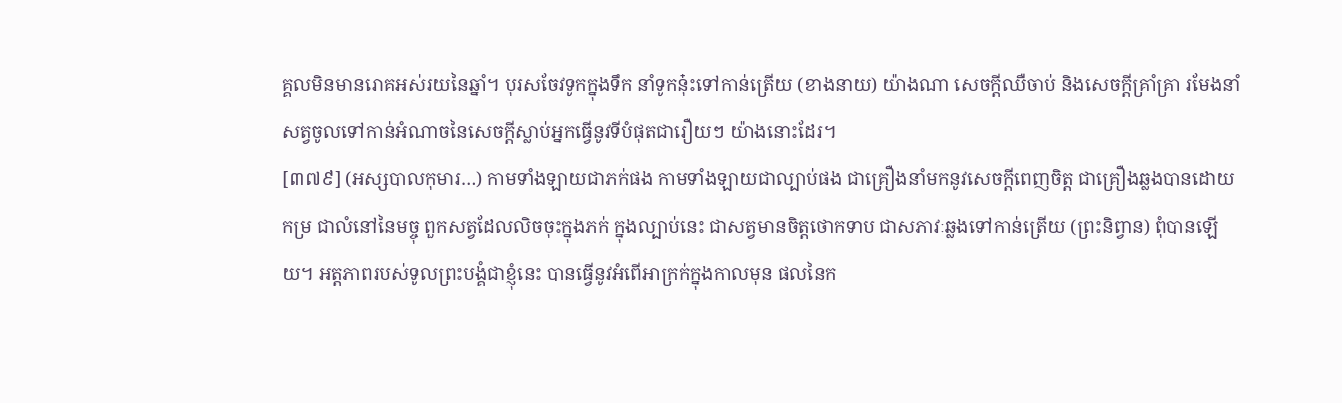គ្គលមិនមានរោគអស់រយនៃឆ្នាំ។ បុរសចែវទូកក្នុងទឹក នាំទូកនុ៎ះទៅកាន់ត្រើយ (ខាងនាយ) យ៉ាងណា សេចក្តីឈឺចាប់ និងសេចក្តីគ្រាំគ្រា រមែងនាំសត្វចូលទៅកាន់អំណាចនៃសេចក្តីស្លាប់អ្នកធ្វើនូវទីបំផុតជារឿយៗ យ៉ាងនោះដែរ។
[៣៧៩] (អស្សបាលកុមារ…) កាមទាំងឡាយជាភក់ផង កាមទាំងឡាយជាល្បាប់ផង ជាគ្រឿងនាំមកនូវសេចក្តីពេញចិត្ត ជាគ្រឿងឆ្លងបានដោយកម្រ ជាលំនៅនៃមច្ចុ ពួកសត្វដែលលិចចុះក្នុងភក់ ក្នុងល្បាប់នេះ ជាសត្វមានចិត្តថោកទាប ជាសភាវៈឆ្លងទៅកាន់ត្រើយ (ព្រះនិព្វាន) ពុំបានឡើយ។ អត្តភាពរបស់ទូលព្រះបង្គំជាខ្ញុំនេះ បានធ្វើនូវអំពើអាក្រក់ក្នុងកាលមុន ផលនៃក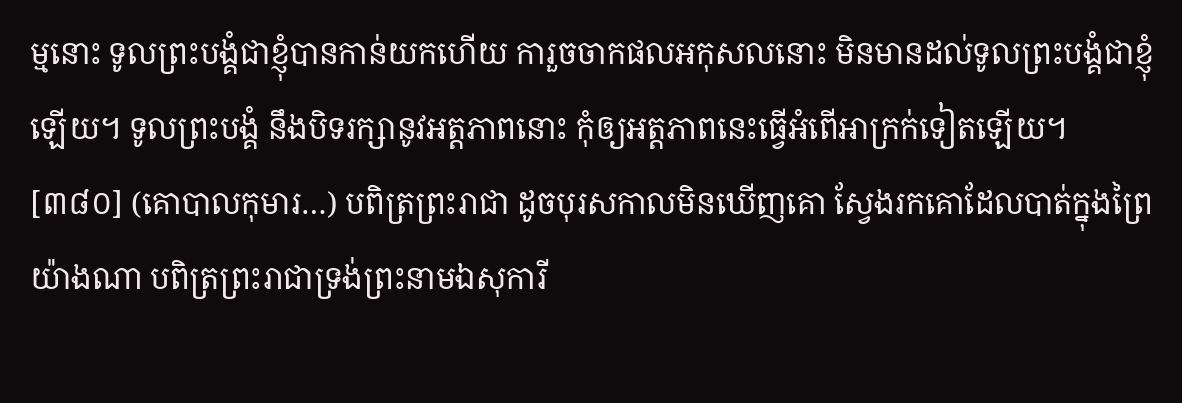ម្មនោះ ទូលព្រះបង្គំជាខ្ញុំបានកាន់យកហើយ ការួចចាកផលអកុសលនោះ មិនមានដល់ទូលព្រះបង្គំជាខ្ញុំឡើយ។ ទូលព្រះបង្គំ នឹងបិទរក្សានូវអត្តភាពនោះ កុំឲ្យអត្តភាពនេះធ្វើអំពើអាក្រក់ទៀតឡើយ។
[៣៨០] (គោបាលកុមារ…) បពិត្រព្រះរាជា ដូចបុរសកាលមិនឃើញគោ ស្វែងរកគោដែលបាត់ក្នុងព្រៃ យ៉ាងណា បពិត្រព្រះរាជាទ្រង់ព្រះនាមឯសុការី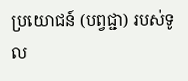ប្រយោជន៍ (បព្វជ្ជា) របស់ទូល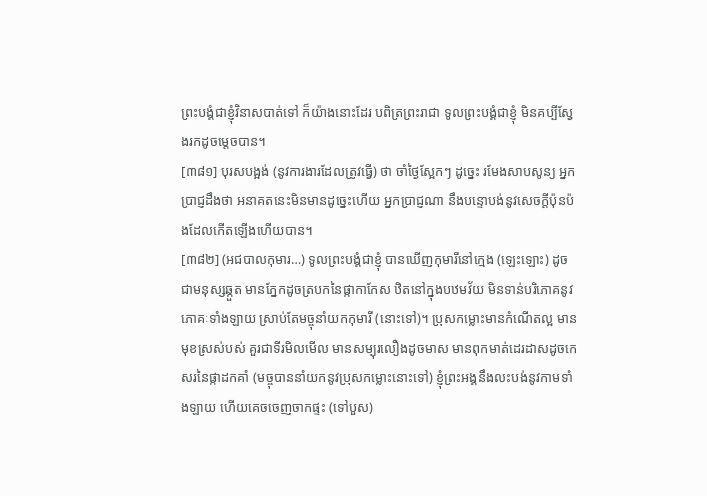ព្រះបង្គំជាខ្ញុំវិនាសបាត់ទៅ ក៏យ៉ាងនោះដែរ បពិត្រព្រះរាជា ទូលព្រះបង្គំជាខ្ញុំ មិនគប្បីស្វែងរកដូចម្តេចបាន។
[៣៨១] បុរសបង្អង់ (នូវការងារដែលត្រូវធ្វើ) ថា ចាំថ្ងៃស្អែកៗ ដូច្នេះ រមែងសាបសូន្យ អ្នកប្រាជ្ញដឹងថា អនាគតនេះមិនមានដូច្នេះហើយ អ្នកប្រាជ្ញណា នឹងបន្ទោបង់នូវសេចក្តីប៉ុនប៉ងដែលកើតឡើងហើយបាន។
[៣៨២] (អជបាលកុមារ…) ទូលព្រះបង្គំជាខ្ញុំ បានឃើញកុមារីនៅក្មេង (ឡេះឡោះ) ដូចជាមនុស្សឆ្កួត មានភ្នែកដូចត្របកនៃផ្កាកាកែស ឋិតនៅក្នុងបឋមវ័យ មិនទាន់បរិភោគនូវភោគៈទាំងឡាយ ស្រាប់តែមច្ចុនាំយកកុមារី (នោះទៅ)។ ប្រុសកម្លោះមានកំណើតល្អ មានមុខស្រស់បស់ គួរជាទីរមិលមើល មានសម្បុរលឿងដូចមាស មានពុកមាត់ដេរដាសដូចកេសរនៃផ្កាដកគាំ (មច្ចុបាននាំយកនូវប្រុសកម្លោះនោះទៅ) ខ្ញុំព្រះអង្គនឹងលះបង់នូវកាមទាំងឡាយ ហើយគេចចេញចាកផ្ទះ (ទៅបួស)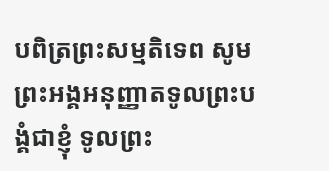បពិត្រព្រះសម្មតិទេព សូមព្រះអង្គអនុញ្ញាតទូលព្រះបង្គំជាខ្ញុំ ទូលព្រះ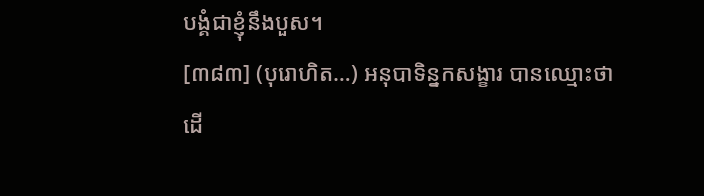បង្គំជាខ្ញុំនឹងបួស។
[៣៨៣] (បុរោហិត…) អនុបាទិន្នកសង្ខារ បានឈ្មោះថា ដើ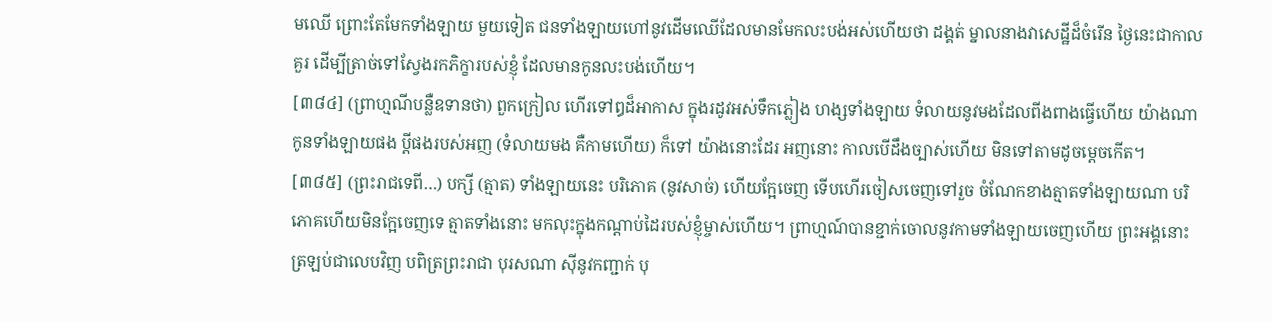មឈើ ព្រោះតែមែកទាំងឡាយ មួយទៀត ជនទាំងឡាយហៅនូវដើមឈើដែលមានមែកលះបង់អស់ហើយថា ដង្គត់ ម្នាលនាងវាសេដ្ឋីដ៏ចំរើន ថ្ងៃនេះជាកាលគួរ ដើម្បីត្រាច់ទៅស្វែងរកភិក្ខារបស់ខ្ញុំ ដែលមានកូនលះបង់ហើយ។
[៣៨៤] (ព្រាហ្មណីបន្លឺឧទានថា) ពួកក្រៀល ហើរទៅឰដ៏អាកាស ក្នុងរដូវអស់ទឹកភ្លៀង ហង្សទាំងឡាយ ទំលាយនូវមងដែលពីងពាងធ្វើហើយ យ៉ាងណា កូនទាំងឡាយផង ប្តីផងរបស់អញ (ទំលាយមង គឺកាមហើយ) ក៏ទៅ យ៉ាងនោះដែរ អញនោះ កាលបើដឹងច្បាស់ហើយ មិនទៅតាមដូចម្តេចកើត។
[៣៨៥] (ព្រះរាជទេពី…) បក្សី (ត្មាត) ទាំងឡាយនេះ បរិភោគ (នូវសាច់) ហើយក្អែចេញ ទើបហើរចៀសចេញទៅរួច ចំណែកខាងត្មាតទាំងឡាយណា បរិភោគហើយមិនក្អែចេញទេ ត្មាតទាំងនោះ មកលុះក្នុងកណ្តាប់ដៃរបស់ខ្ញុំម្ចាស់ហើយ។ ព្រាហ្មណ៍បានខ្ជាក់ចោលនូវកាមទាំងឡាយចេញហើយ ព្រះអង្គនោះត្រឡប់ជាលេបវិញ បពិត្រព្រះរាជា បុរសណា ស៊ីនូវកញ្ជាក់ បុ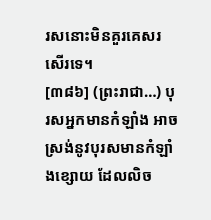រសនោះមិនគួរគេសរសើរទេ។
[៣៨៦] (ព្រះរាជា…) បុរសអ្នកមានកំឡាំង អាចស្រង់នូវបុរសមានកំឡាំងខ្សោយ ដែលលិច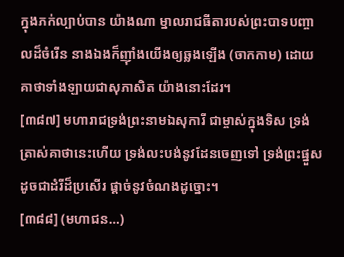ក្នុងភក់ល្បាប់បាន យ៉ាងណា ម្នាលរាជធីតារបស់ព្រះបាទបញ្ចាលដ៏ចំរើន នាងឯងក៏ញ៉ាំងយើងឲ្យឆ្លងឡើង (ចាកកាម) ដោយគាថាទាំងឡាយជាសុភាសិត យ៉ាងនោះដែរ។
[៣៨៧] មហារាជទ្រង់ព្រះនាមឯសុការី ជាម្ចាស់ក្នុងទិស ទ្រង់ត្រាស់គាថានេះហើយ ទ្រង់លះបង់នូវដែនចេញទៅ ទ្រង់ព្រះផ្នួស ដូចជាដំរីដ៏ប្រសើរ ផ្តាច់នូវចំណងដូច្នោះ។
[៣៨៨] (មហាជន…)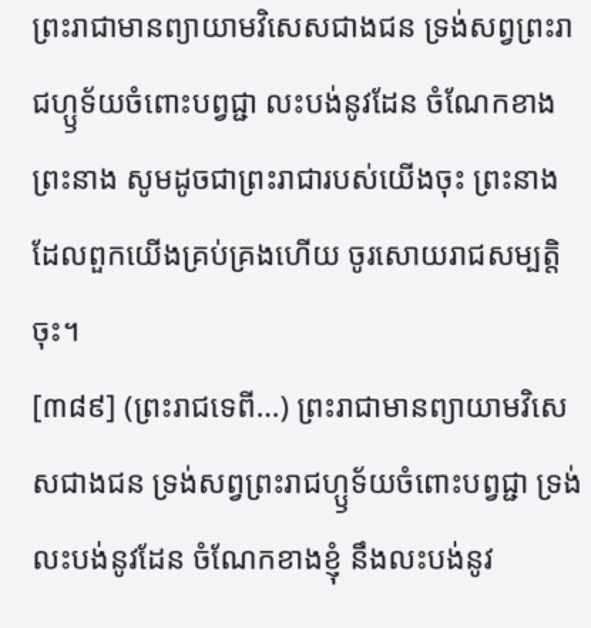ព្រះរាជាមានព្យាយាមវិសេសជាងជន ទ្រង់សព្វព្រះរាជហ្ឫទ័យចំពោះបព្វជ្ជា លះបង់នូវដែន ចំណែកខាងព្រះនាង សូមដូចជាព្រះរាជារបស់យើងចុះ ព្រះនាងដែលពួកយើងគ្រប់គ្រងហើយ ចូរសោយរាជសម្បត្តិចុះ។
[៣៨៩] (ព្រះរាជទេពី…) ព្រះរាជាមានព្យាយាមវិសេសជាងជន ទ្រង់សព្វព្រះរាជហ្ឫទ័យចំពោះបព្វជ្ជា ទ្រង់លះបង់នូវដែន ចំណែកខាងខ្ញុំ នឹងលះបង់នូវ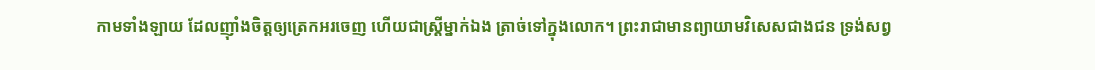កាមទាំងឡាយ ដែលញ៉ាំងចិត្តឲ្យត្រេកអរចេញ ហើយជាស្ត្រីម្នាក់ឯង ត្រាច់ទៅក្នុងលោក។ ព្រះរាជាមានព្យាយាមវិសេសជាងជន ទ្រង់សព្វ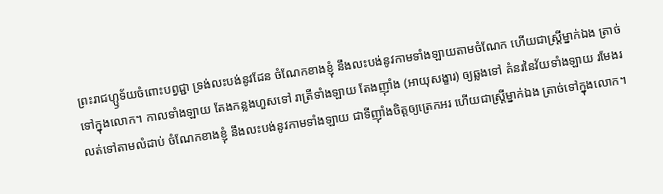ព្រះរាជហ្ឫទ័យចំពោះបព្វជ្ជា ទ្រង់លះបង់នូវដែន ចំណែកខាងខ្ញុំ នឹងលះបង់នូវកាមទាំងឡាយតាមចំណែក ហើយជាស្ត្រីម្នាក់ឯង ត្រាច់ទៅក្នុងលោក។ កាលទាំងឡាយ តែងកន្លងហួសទៅ រាត្រីទាំងឡាយ តែងញ៉ាំង (អាយុសង្ខារ) ឲ្យឆ្លងទៅ គំនរនៃវ័យទាំងឡាយ រមែងរលត់ទៅតាមលំដាប់ ចំណែកខាងខ្ញុំ នឹងលះបង់នូវកាមទាំងឡាយ ជាទីញ៉ាំងចិត្តឲ្យត្រេកអរ ហើយជាស្ត្រីម្នាក់ឯង ត្រាច់ទៅក្នុងលោក។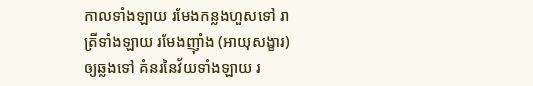កាលទាំងឡាយ រមែងកន្លងហួសទៅ រាត្រីទាំងឡាយ រមែងញ៉ាំង (អាយុសង្ខារ) ឲ្យឆ្លងទៅ គំនរនៃវ័យទាំងឡាយ រ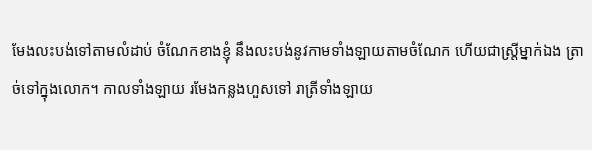មែងលះបង់ទៅតាមលំដាប់ ចំណែកខាងខ្ញុំ នឹងលះបង់នូវកាមទាំងឡាយតាមចំណែក ហើយជាស្ត្រីម្នាក់ឯង ត្រាច់ទៅក្នុងលោក។ កាលទាំងឡាយ រមែងកន្លងហួសទៅ រាត្រីទាំងឡាយ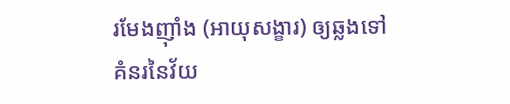រមែងញ៉ាំង (អាយុសង្ខារ) ឲ្យឆ្លងទៅ គំនរនៃវ័យ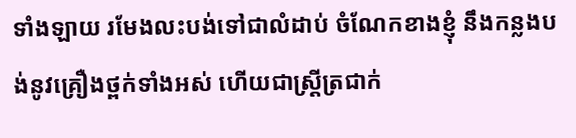ទាំងឡាយ រមែងលះបង់ទៅជាលំដាប់ ចំណែកខាងខ្ញុំ នឹងកន្លងបង់នូវគ្រឿងថ្ពក់ទាំងអស់ ហើយជាស្ត្រីត្រជាក់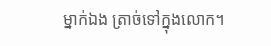ម្នាក់ឯង ត្រាច់ទៅក្នុងលោក។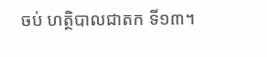ចប់ ហត្ថិបាលជាតក ទី១៣។